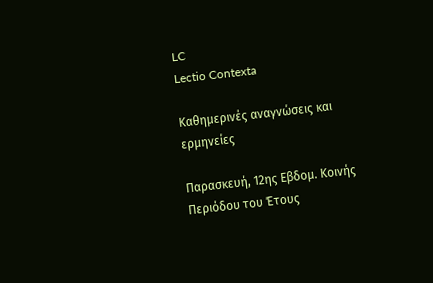LC
Lectio Contexta

Καθημερινές αναγνώσεις και ερμηνείες

Παρασκευή, 12ης Εβδομ. Κοινής Περιόδου του Έτους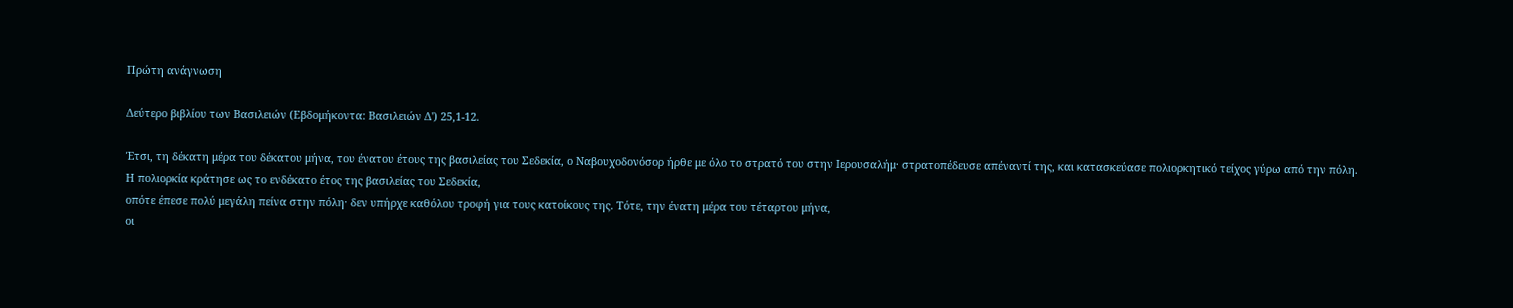Πρώτη ανάγνωση

Δεύτερο βιβλίου των Βασιλειών (Εβδομήκοντα: Βασιλειών Δ') 25,1-12.

Έτσι, τη δέκατη μέρα του δέκατου μήνα, του ένατου έτους της βασιλείας του Σεδεκία, ο Ναβουχοδονόσορ ήρθε με όλο το στρατό του στην Ιερουσαλήμ· στρατοπέδευσε απέναντί της, και κατασκεύασε πολιορκητικό τείχος γύρω από την πόλη.
Η πολιορκία κράτησε ως το ενδέκατο έτος της βασιλείας του Σεδεκία,
οπότε έπεσε πολύ μεγάλη πείνα στην πόλη· δεν υπήρχε καθόλου τροφή για τους κατοίκους της. Τότε, την ένατη μέρα του τέταρτου μήνα,
οι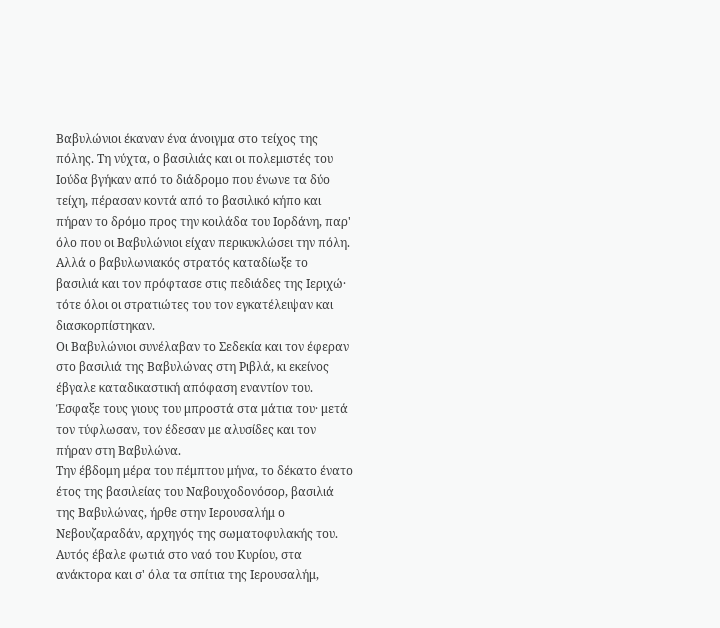Βαβυλώνιοι έκαναν ένα άνοιγμα στο τείχος της πόλης. Τη νύχτα, ο βασιλιάς και οι πολεμιστές του Ιούδα βγήκαν από το διάδρομο που ένωνε τα δύο τείχη, πέρασαν κοντά από το βασιλικό κήπο και πήραν το δρόμο προς την κοιλάδα του Ιορδάνη, παρ' όλο που οι Βαβυλώνιοι είχαν περικυκλώσει την πόλη.
Αλλά ο βαβυλωνιακός στρατός καταδίωξε το βασιλιά και τον πρόφτασε στις πεδιάδες της Ιεριχώ· τότε όλοι οι στρατιώτες του τον εγκατέλειψαν και διασκορπίστηκαν.
Οι Βαβυλώνιοι συνέλαβαν το Σεδεκία και τον έφεραν στο βασιλιά της Βαβυλώνας στη Ριβλά, κι εκείνος έβγαλε καταδικαστική απόφαση εναντίον του.
Έσφαξε τους γιους του μπροστά στα μάτια του· μετά τον τύφλωσαν, τον έδεσαν με αλυσίδες και τον πήραν στη Βαβυλώνα.
Την έβδομη μέρα του πέμπτου μήνα, το δέκατο ένατο έτος της βασιλείας του Ναβουχοδονόσορ, βασιλιά της Βαβυλώνας, ήρθε στην Ιερουσαλήμ ο Νεβουζαραδάν, αρχηγός της σωματοφυλακής του.
Αυτός έβαλε φωτιά στο ναό του Κυρίου, στα ανάκτορα και σ' όλα τα σπίτια της Ιερουσαλήμ,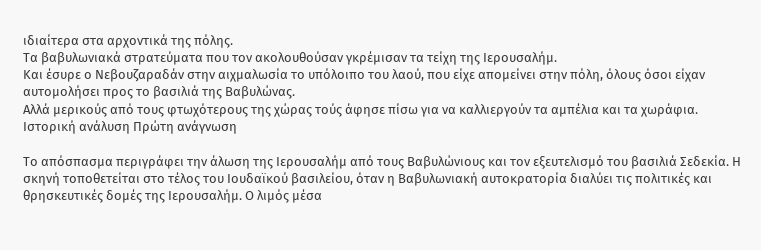ιδιαίτερα στα αρχοντικά της πόλης.
Τα βαβυλωνιακά στρατεύματα που τον ακολουθούσαν γκρέμισαν τα τείχη της Ιερουσαλήμ.
Και έσυρε ο Νεβουζαραδάν στην αιχμαλωσία το υπόλοιπο του λαού, που είχε απομείνει στην πόλη, όλους όσοι είχαν αυτομολήσει προς το βασιλιά της Βαβυλώνας.
Αλλά μερικούς από τους φτωχότερους της χώρας τούς άφησε πίσω για να καλλιεργούν τα αμπέλια και τα χωράφια.
Ιστορική ανάλυση Πρώτη ανάγνωση

Το απόσπασμα περιγράφει την άλωση της Ιερουσαλήμ από τους Βαβυλώνιους και τον εξευτελισμό του βασιλιά Σεδεκία. Η σκηνή τοποθετείται στο τέλος του Ιουδαϊκού βασιλείου, όταν η Βαβυλωνιακή αυτοκρατορία διαλύει τις πολιτικές και θρησκευτικές δομές της Ιερουσαλήμ. Ο λιμός μέσα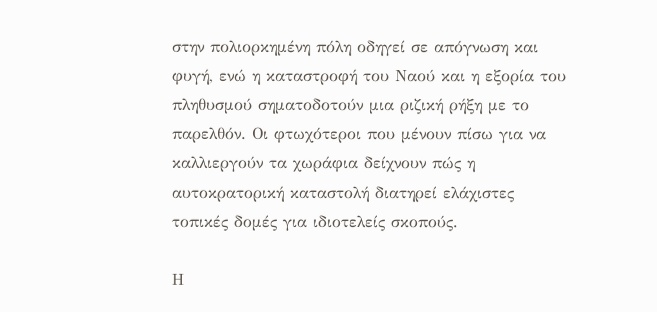στην πολιορκημένη πόλη οδηγεί σε απόγνωση και φυγή, ενώ η καταστροφή του Ναού και η εξορία του πληθυσμού σηματοδοτούν μια ριζική ρήξη με το παρελθόν. Οι φτωχότεροι που μένουν πίσω για να καλλιεργούν τα χωράφια δείχνουν πώς η αυτοκρατορική καταστολή διατηρεί ελάχιστες τοπικές δομές για ιδιοτελείς σκοπούς.

Η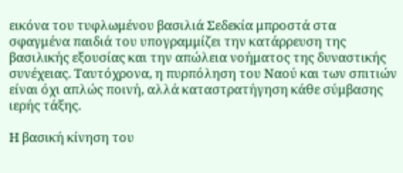εικόνα του τυφλωμένου βασιλιά Σεδεκία μπροστά στα σφαγμένα παιδιά του υπογραμμίζει την κατάρρευση της βασιλικής εξουσίας και την απώλεια νοήματος της δυναστικής συνέχειας. Ταυτόχρονα, η πυρπόληση του Ναού και των σπιτιών είναι όχι απλώς ποινή, αλλά καταστρατήγηση κάθε σύμβασης ιερής τάξης.

Η βασική κίνηση του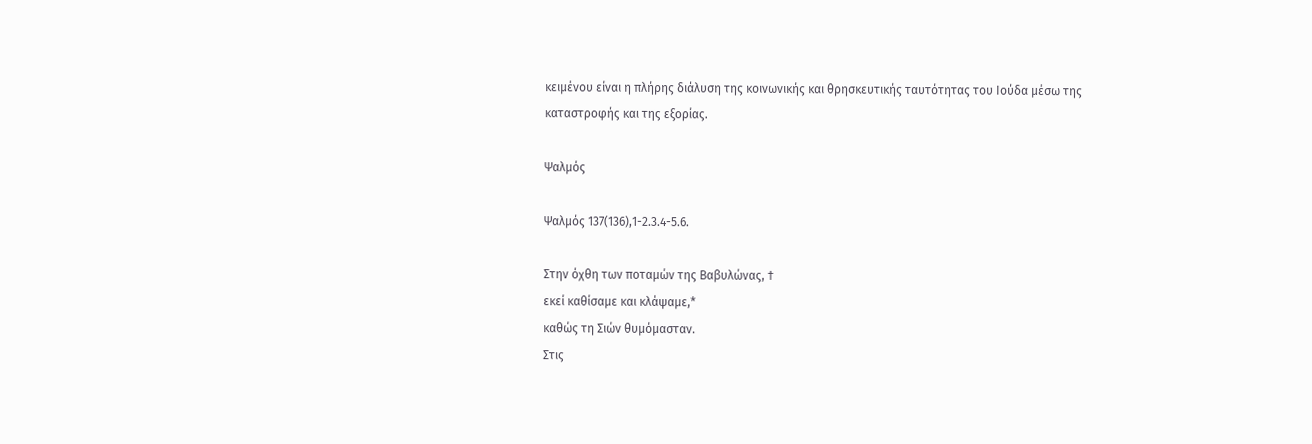κειμένου είναι η πλήρης διάλυση της κοινωνικής και θρησκευτικής ταυτότητας του Ιούδα μέσω της καταστροφής και της εξορίας.

Ψαλμός

Ψαλμός 137(136),1-2.3.4-5.6.

Στην όχθη των ποταμών της Βαβυλώνας, †
εκεί καθίσαμε και κλάψαμε,*
καθώς τη Σιών θυμόμασταν.
Στις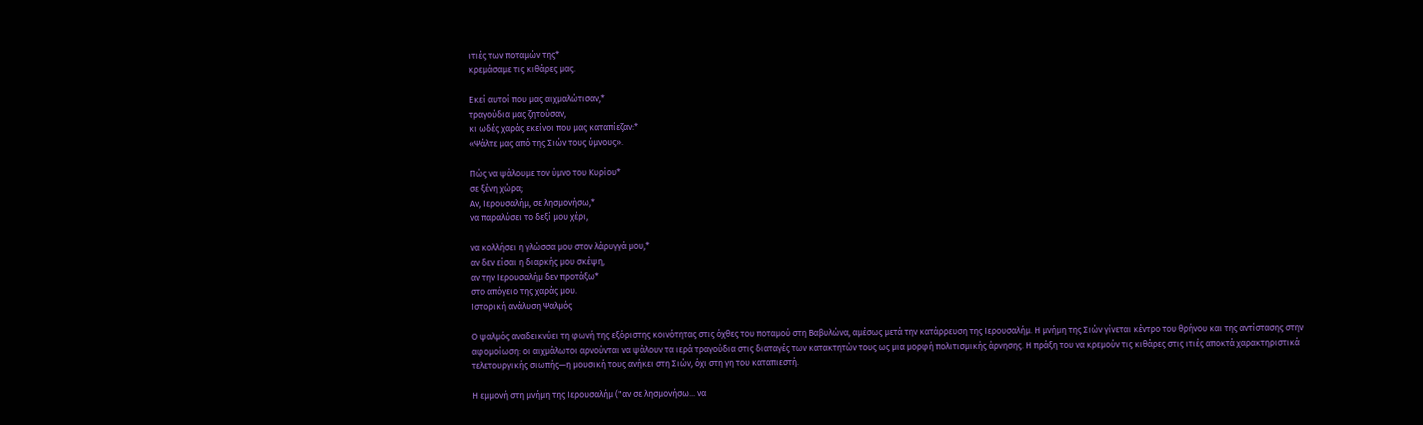ιτιές των ποταμών της*
κρεμάσαμε τις κιθάρες μας.

Εκεί αυτοί που μας αιχμαλώτισαν,*
τραγούδια μας ζητούσαν,
κι ωδές χαράς εκείνοι που μας καταπίεζαν:*
«Ψάλτε μας από της Σιών τους ύμνους».

Πώς να ψάλουμε τον ύμνο του Κυρίου*
σε ξένη χώρα;
Αν, Ιερουσαλήμ, σε λησμονήσω,*
να παραλύσει το δεξί μου χέρι,

να κολλήσει η γλώσσα μου στον λάρυγγά μου,*
αν δεν είσαι η διαρκής μου σκέψη,
αν την Ιερουσαλήμ δεν προτάξω*
στο απόγειο της χαράς μου.
Ιστορική ανάλυση Ψαλμός

Ο ψαλμός αναδεικνύει τη φωνή της εξόριστης κοινότητας στις όχθες του ποταμού στη Βαβυλώνα, αμέσως μετά την κατάρρευση της Ιερουσαλήμ. Η μνήμη της Σιών γίνεται κέντρο του θρήνου και της αντίστασης στην αφομοίωση: οι αιχμάλωτοι αρνούνται να ψάλουν τα ιερά τραγούδια στις διαταγές των κατακτητών τους ως μια μορφή πολιτισμικής άρνησης. Η πράξη του να κρεμούν τις κιθάρες στις ιτιές αποκτά χαρακτηριστικά τελετουργικής σιωπής—η μουσική τους ανήκει στη Σιών, όχι στη γη του καταπιεστή.

Η εμμονή στη μνήμη της Ιερουσαλήμ ("αν σε λησμονήσω... να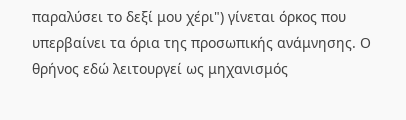παραλύσει το δεξί μου χέρι") γίνεται όρκος που υπερβαίνει τα όρια της προσωπικής ανάμνησης. Ο θρήνος εδώ λειτουργεί ως μηχανισμός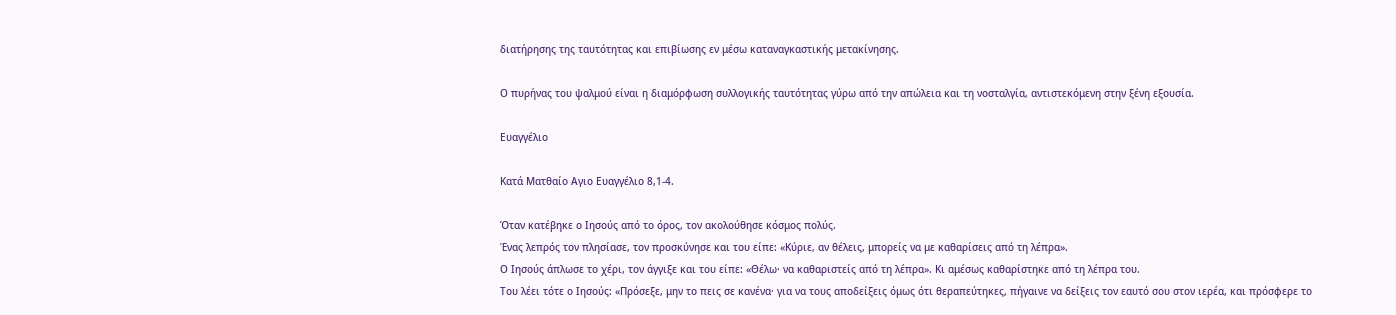διατήρησης της ταυτότητας και επιβίωσης εν μέσω καταναγκαστικής μετακίνησης.

Ο πυρήνας του ψαλμού είναι η διαμόρφωση συλλογικής ταυτότητας γύρω από την απώλεια και τη νοσταλγία, αντιστεκόμενη στην ξένη εξουσία.

Ευαγγέλιο

Κατά Ματθαίο Αγιο Ευαγγέλιο 8,1-4.

Όταν κατέβηκε ο Ιησούς από το όρος, τον ακολούθησε κόσμος πολύς.
Ένας λεπρός τον πλησίασε, τον προσκύνησε και του είπε: «Κύριε, αν θέλεις, μπορείς να με καθαρίσεις από τη λέπρα».
Ο Ιησούς άπλωσε το χέρι, τον άγγιξε και του είπε: «Θέλω· να καθαριστείς από τη λέπρα». Κι αμέσως καθαρίστηκε από τη λέπρα του.
Του λέει τότε ο Ιησούς: «Πρόσεξε, μην το πεις σε κανένα· για να τους αποδείξεις όμως ότι θεραπεύτηκες, πήγαινε να δείξεις τον εαυτό σου στον ιερέα, και πρόσφερε το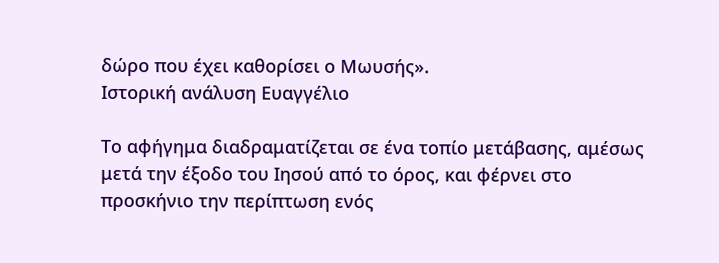δώρο που έχει καθορίσει ο Μωυσής».
Ιστορική ανάλυση Ευαγγέλιο

Το αφήγημα διαδραματίζεται σε ένα τοπίο μετάβασης, αμέσως μετά την έξοδο του Ιησού από το όρος, και φέρνει στο προσκήνιο την περίπτωση ενός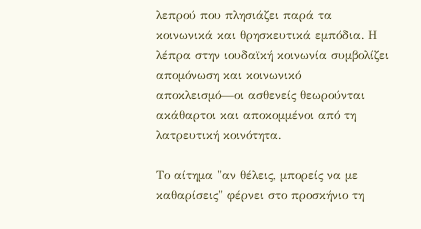λεπρού που πλησιάζει παρά τα κοινωνικά και θρησκευτικά εμπόδια. Η λέπρα στην ιουδαϊκή κοινωνία συμβολίζει απομόνωση και κοινωνικό αποκλεισμό—οι ασθενείς θεωρούνται ακάθαρτοι και αποκομμένοι από τη λατρευτική κοινότητα.

Το αίτημα "αν θέλεις, μπορείς να με καθαρίσεις" φέρνει στο προσκήνιο τη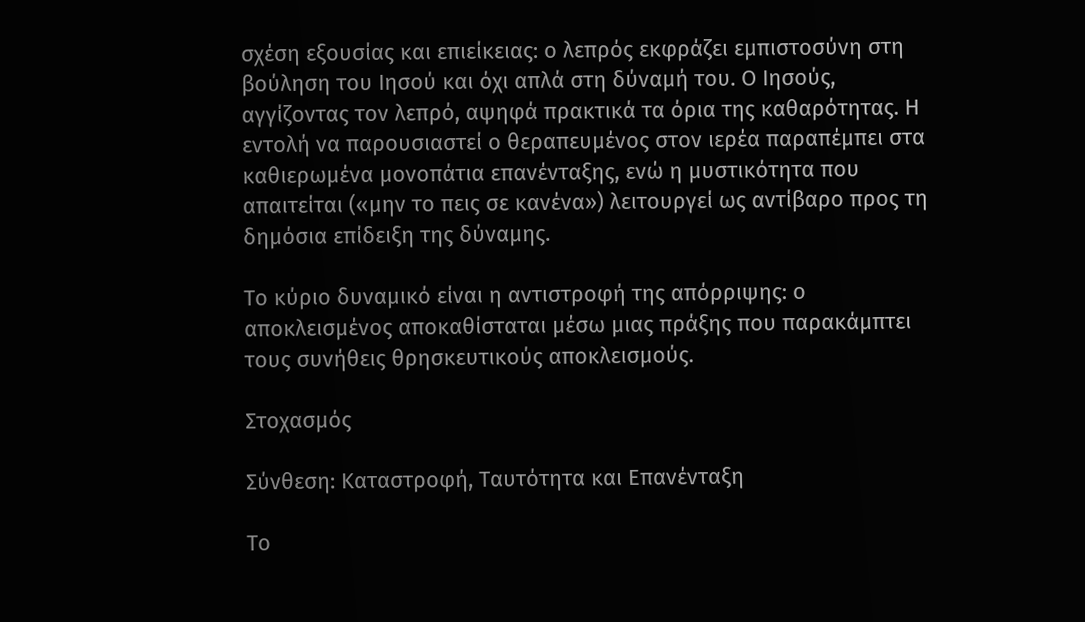σχέση εξουσίας και επιείκειας: ο λεπρός εκφράζει εμπιστοσύνη στη βούληση του Ιησού και όχι απλά στη δύναμή του. Ο Ιησούς, αγγίζοντας τον λεπρό, αψηφά πρακτικά τα όρια της καθαρότητας. Η εντολή να παρουσιαστεί ο θεραπευμένος στον ιερέα παραπέμπει στα καθιερωμένα μονοπάτια επανένταξης, ενώ η μυστικότητα που απαιτείται («μην το πεις σε κανένα») λειτουργεί ως αντίβαρο προς τη δημόσια επίδειξη της δύναμης.

Το κύριο δυναμικό είναι η αντιστροφή της απόρριψης: ο αποκλεισμένος αποκαθίσταται μέσω μιας πράξης που παρακάμπτει τους συνήθεις θρησκευτικούς αποκλεισμούς.

Στοχασμός

Σύνθεση: Καταστροφή, Ταυτότητα και Επανένταξη

Το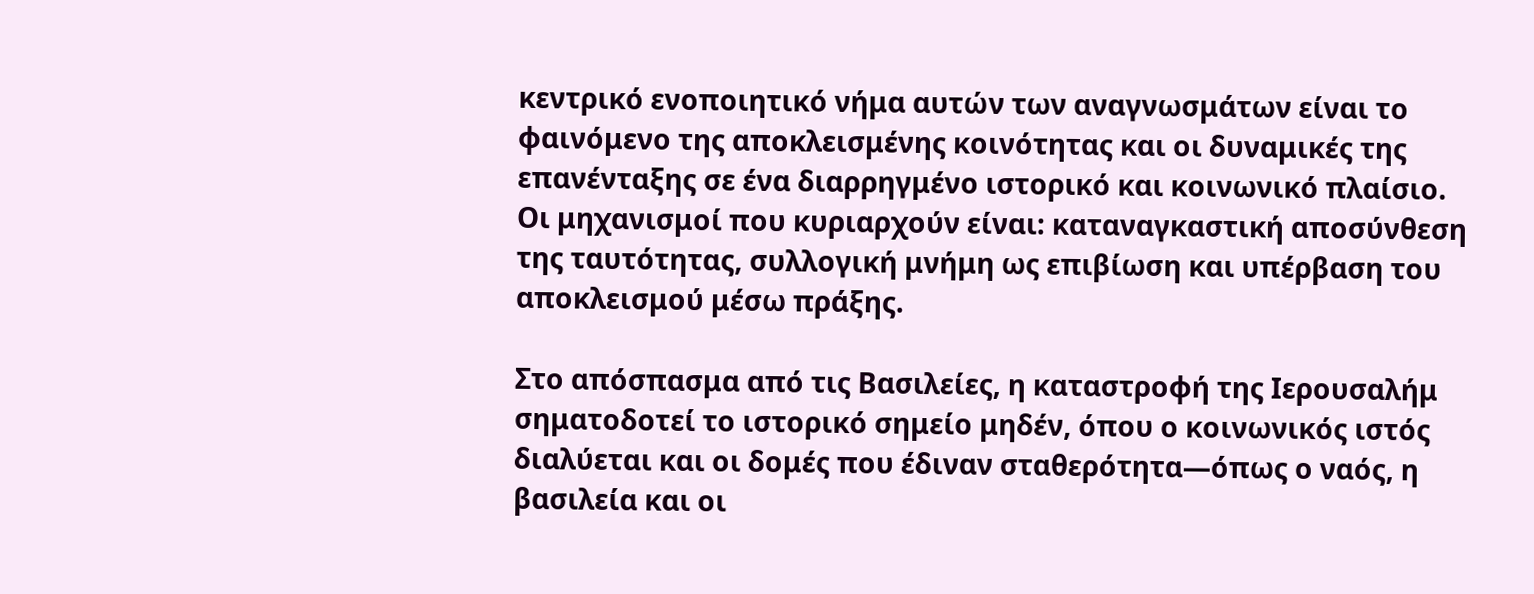κεντρικό ενοποιητικό νήμα αυτών των αναγνωσμάτων είναι το φαινόμενο της αποκλεισμένης κοινότητας και οι δυναμικές της επανένταξης σε ένα διαρρηγμένο ιστορικό και κοινωνικό πλαίσιο. Οι μηχανισμοί που κυριαρχούν είναι: καταναγκαστική αποσύνθεση της ταυτότητας, συλλογική μνήμη ως επιβίωση και υπέρβαση του αποκλεισμού μέσω πράξης.

Στο απόσπασμα από τις Βασιλείες, η καταστροφή της Ιερουσαλήμ σηματοδοτεί το ιστορικό σημείο μηδέν, όπου ο κοινωνικός ιστός διαλύεται και οι δομές που έδιναν σταθερότητα—όπως ο ναός, η βασιλεία και οι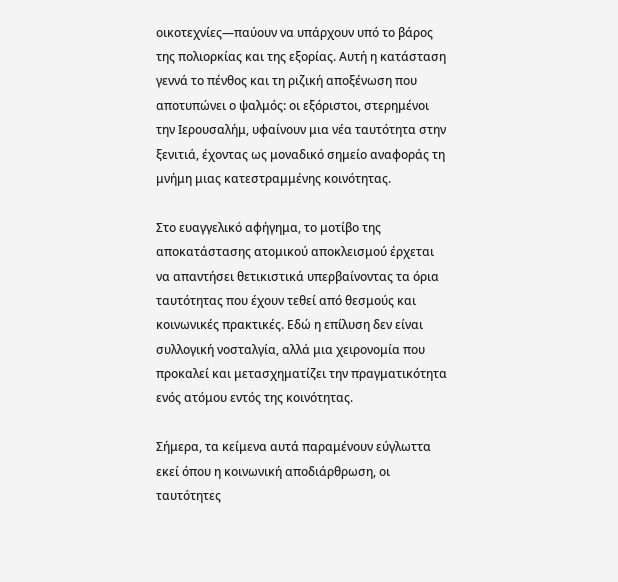οικοτεχνίες—παύουν να υπάρχουν υπό το βάρος της πολιορκίας και της εξορίας. Αυτή η κατάσταση γεννά το πένθος και τη ριζική αποξένωση που αποτυπώνει ο ψαλμός: οι εξόριστοι, στερημένοι την Ιερουσαλήμ, υφαίνουν μια νέα ταυτότητα στην ξενιτιά, έχοντας ως μοναδικό σημείο αναφοράς τη μνήμη μιας κατεστραμμένης κοινότητας.

Στο ευαγγελικό αφήγημα, το μοτίβο της αποκατάστασης ατομικού αποκλεισμού έρχεται να απαντήσει θετικιστικά υπερβαίνοντας τα όρια ταυτότητας που έχουν τεθεί από θεσμούς και κοινωνικές πρακτικές. Εδώ η επίλυση δεν είναι συλλογική νοσταλγία, αλλά μια χειρονομία που προκαλεί και μετασχηματίζει την πραγματικότητα ενός ατόμου εντός της κοινότητας.

Σήμερα, τα κείμενα αυτά παραμένουν εύγλωττα εκεί όπου η κοινωνική αποδιάρθρωση, οι ταυτότητες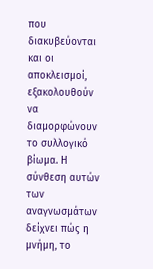που διακυβεύονται και οι αποκλεισμοί, εξακολουθούν να διαμορφώνουν το συλλογικό βίωμα. Η σύνθεση αυτών των αναγνωσμάτων δείχνει πώς η μνήμη, το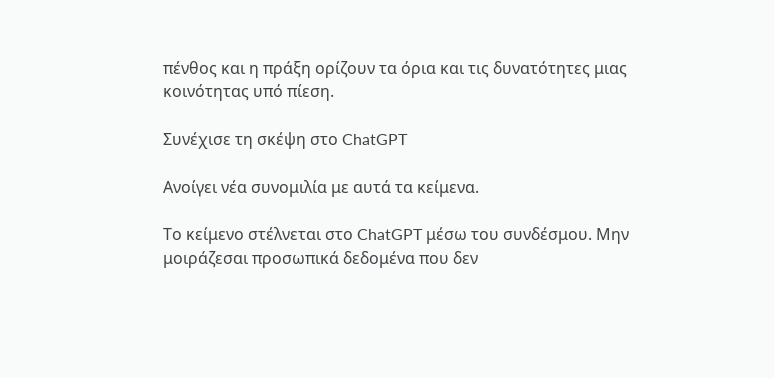πένθος και η πράξη ορίζουν τα όρια και τις δυνατότητες μιας κοινότητας υπό πίεση.

Συνέχισε τη σκέψη στο ChatGPT

Ανοίγει νέα συνομιλία με αυτά τα κείμενα.

Το κείμενο στέλνεται στο ChatGPT μέσω του συνδέσμου. Μην μοιράζεσαι προσωπικά δεδομένα που δεν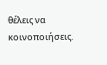θέλεις να κοινοποιήσεις.